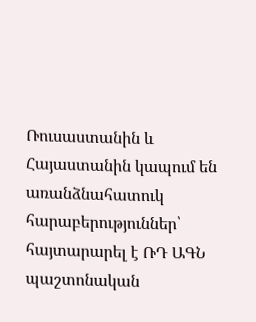Ռուսաստանին և Հայաստանին կապում են առանձնահատուկ հարաբերություններ՝ հայտարարել է ՌԴ ԱԳՆ պաշտոնական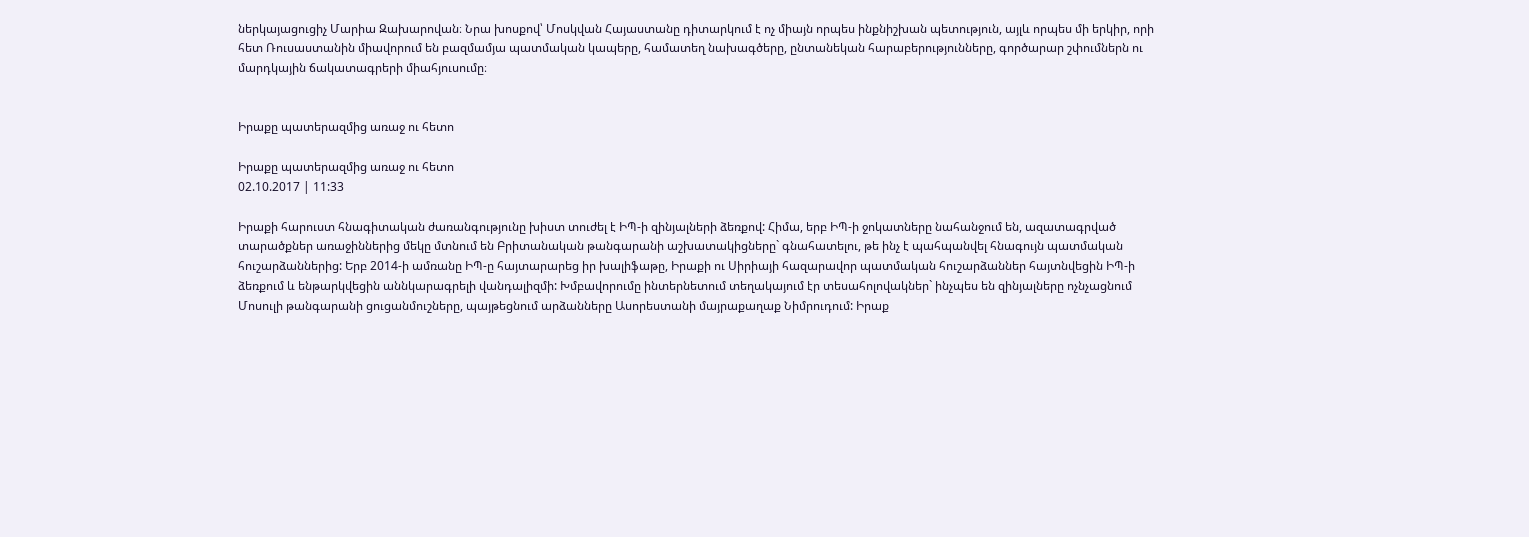ներկայացուցիչ Մարիա Զախարովան։ Նրա խոսքով՝ Մոսկվան Հայաստանը դիտարկում է ոչ միայն որպես ինքնիշխան պետություն, այլև որպես մի երկիր, որի հետ Ռուսաստանին միավորում են բազմամյա պատմական կապերը, համատեղ նախագծերը, ընտանեկան հարաբերությունները, գործարար շփումներն ու մարդկային ճակատագրերի միահյուսումը։


Իրաքը պատերազմից առաջ ու հետո

Իրաքը պատերազմից առաջ ու հետո
02.10.2017 | 11:33

Իրաքի հարուստ հնագիտական ժառանգությունը խիստ տուժել է ԻՊ-ի զինյալների ձեռքով: Հիմա, երբ ԻՊ-ի ջոկատները նահանջում են, ազատագրված տարածքներ առաջիններից մեկը մտնում են Բրիտանական թանգարանի աշխատակիցները` գնահատելու, թե ինչ է պահպանվել հնագույն պատմական հուշարձաններից: Երբ 2014-ի ամռանը ԻՊ-ը հայտարարեց իր խալիֆաթը, Իրաքի ու Սիրիայի հազարավոր պատմական հուշարձաններ հայտնվեցին ԻՊ-ի ձեռքում և ենթարկվեցին աննկարագրելի վանդալիզմի: Խմբավորումը ինտերնետում տեղակայում էր տեսահոլովակներ` ինչպես են զինյալները ոչնչացնում Մոսուլի թանգարանի ցուցանմուշները, պայթեցնում արձանները Ասորեստանի մայրաքաղաք Նիմրուդում: Իրաք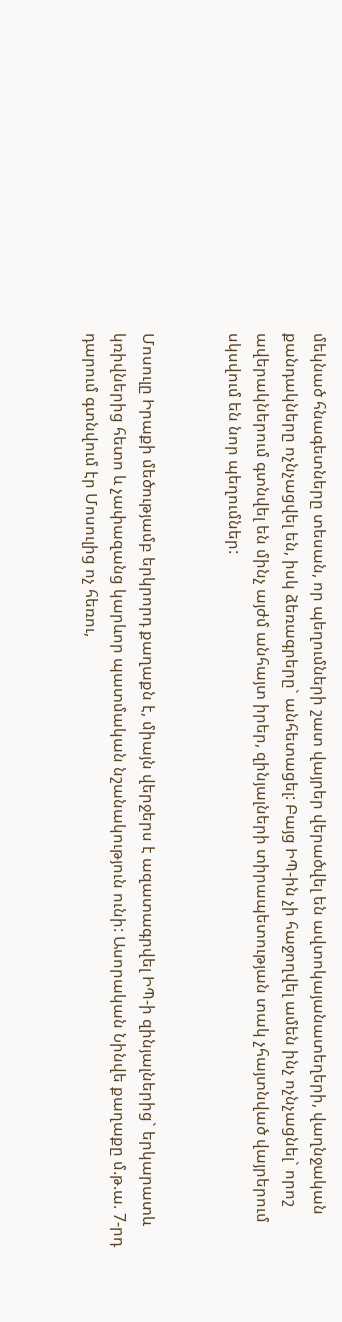մեկնած հնագետները տեսան, որ պեղումների շատ վայրեր վերածվել են ավտոկայանատեղերի, վաղնջական քանդակները ոչնչացվել են, իսկ ձեռագրերը` անհետացել: Բայց ԻՊ-ին չի հաջողվել ամեն ինչ ոչնչացնել` որոշ ավերակներում գտնվել են մինչ այժմ անհայտ իրեր, զինյալների տիրապետության տակ չհայտնված վայրերում սկսվում են նոր պեղումներ:


Մոսուլը Իրաքի մեծությամբ երկրորդ քաղաքն է, միայն վերջերս է ազատագրվել ԻՊ-ի զինյալներից` երկարատև կռիվներից հետո և չափազանց կարևոր պատմական նշանակություն ունի: Ասորական Նինվե քաղաքը մ.թ.ա. 7-րդ դարում գտնվում էր Մոսուլից ոչ հեռու,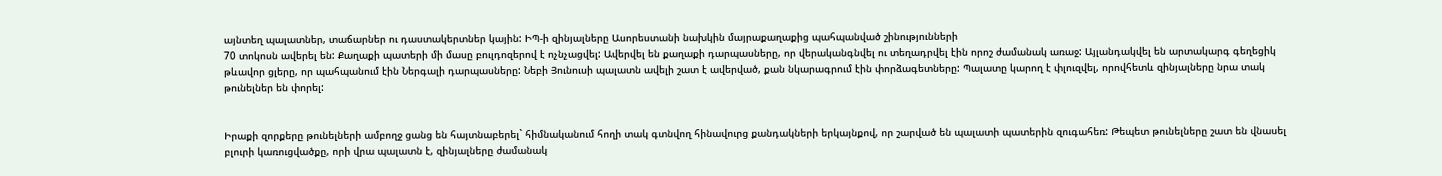այնտեղ պալատներ, տաճարներ ու դաստակերտներ կային: ԻՊ-ի զինյալները Ասորեստանի նախկին մայրաքաղաքից պահպանված շինությունների
70 տոկոսն ավերել են: Քաղաքի պատերի մի մասը բուլդոզերով է ոչնչացվել: Ավերվել են քաղաքի դարպասները, որ վերականգնվել ու տեղադրվել էին որոշ ժամանակ առաջ: Այլանդակվել են արտակարգ գեղեցիկ թևավոր ցլերը, որ պահպանում էին Ներգալի դարպասները: Նեբի Յունուսի պալատն ավելի շատ է ավերված, քան նկարագրում էին փորձագետները: Պալատը կարող է փլուզվել, որովհետև զինյալները նրա տակ թունելներ են փորել:


Իրաքի զորքերը թունելների ամբողջ ցանց են հայտնաբերել` հիմնականում հողի տակ գտնվող հինավուրց քանդակների երկայնքով, որ շարված են պալատի պատերին զուգահեռ: Թեպետ թունելները շատ են վնասել բլուրի կառուցվածքը, որի վրա պալատն է, զինյալները ժամանակ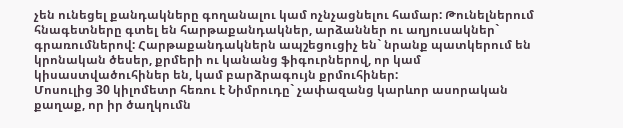չեն ունեցել քանդակները գողանալու կամ ոչնչացնելու համար: Թունելներում հնագետները գտել են հարթաքանդակներ, արձաններ ու աղյուսակներ` գրառումներով: Հարթաքանդակներն ապշեցուցիչ են` նրանք պատկերում են կրոնական ծեսեր, քրմերի ու կանանց ֆիգուրներով, որ կամ կիսաստվածուհիներ են, կամ բարձրագույն քրմուհիներ:
Մոսուլից 30 կիլոմետր հեռու է Նիմրուդը` չափազանց կարևոր ասորական քաղաք, որ իր ծաղկումն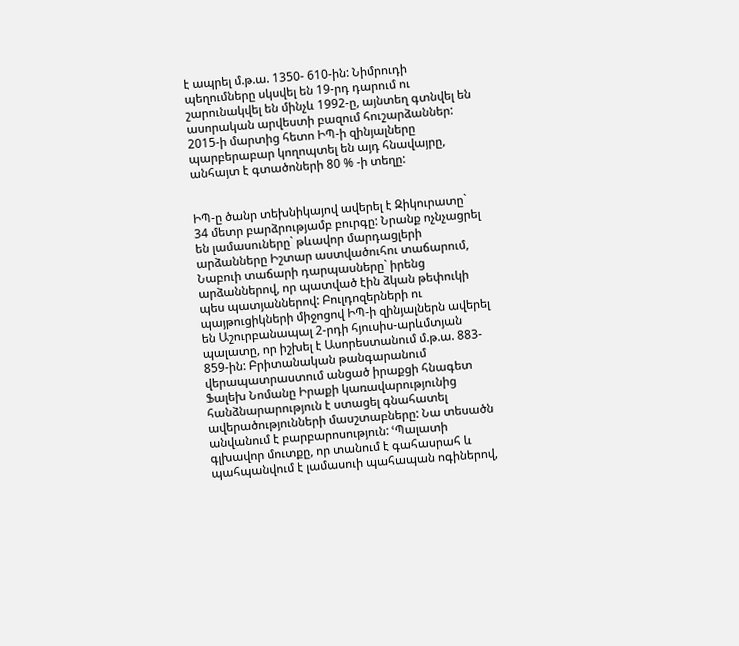է ապրել մ.թ.ա. 1350- 610-ին: Նիմրուդի պեղումները սկսվել են 19-րդ դարում ու շարունակվել են մինչև 1992-ը, այնտեղ գտնվել են ասորական արվեստի բազում հուշարձաններ: 2015-ի մարտից հետո ԻՊ-ի զինյալները պարբերաբար կողոպտել են այդ հնավայրը, անհայտ է գտածոների 80 % -ի տեղը:


ԻՊ-ը ծանր տեխնիկայով ավերել է Զիկուրատը` 34 մետր բարձրությամբ բուրգը: Նրանք ոչնչացրել են լամասուները` թևավոր մարդացլերի արձանները Իշտար աստվածուհու տաճարում, Նաբուի տաճարի դարպասները` իրենց արձաններով, որ պատված էին ձկան թեփուկի պես պատյաններով: Բուլդոզերների ու պայթուցիկների միջոցով ԻՊ-ի զինյալներն ավերել են Աշուրբանապալ 2-րդի հյուսիս-արևմտյան պալատը, որ իշխել է Ասորեստանում մ.թ.ա. 883- 859-ին: Բրիտանական թանգարանում վերապատրաստում անցած իրաքցի հնագետ Ֆալեխ Նոմանը Իրաքի կառավարությունից հանձնարարություն է ստացել գնահատել ավերածությունների մասշտաբները: Նա տեսածն անվանում է բարբարոսություն: ՙՊալատի գլխավոր մուտքը, որ տանում է գահասրահ և պահպանվում է լամասուի պահապան ոգիներով,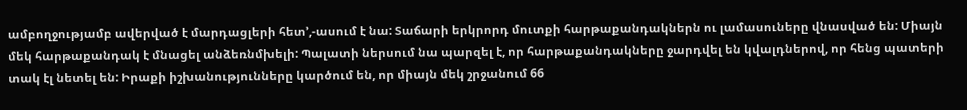ամբողջությամբ ավերված է մարդացլերի հետ՚,-ասում է նա: Տաճարի երկրորդ մուտքի հարթաքանդակներն ու լամասուները վնասված են: Միայն մեկ հարթաքանդակ է մնացել անձեռնմխելի: Պալատի ներսում նա պարզել է, որ հարթաքանդակները ջարդվել են կվալդներով, որ հենց պատերի տակ էլ նետել են: Իրաքի իշխանությունները կարծում են, որ միայն մեկ շրջանում 66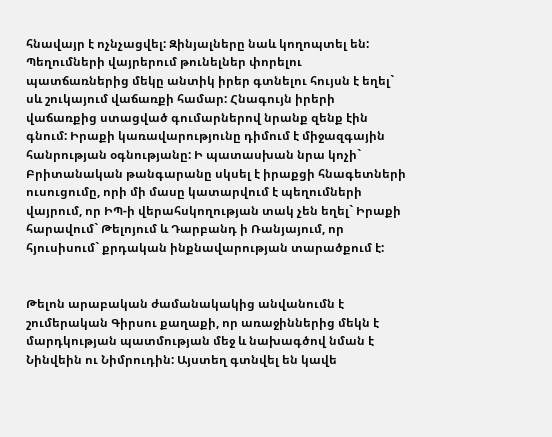հնավայր է ոչնչացվել: Զինյալները նաև կողոպտել են: Պեղումների վայրերում թունելներ փորելու պատճառներից մեկը անտիկ իրեր գտնելու հույսն է եղել` սև շուկայում վաճառքի համար: Հնագույն իրերի վաճառքից ստացված գումարներով նրանք զենք էին գնում: Իրաքի կառավարությունը դիմում է միջազգային հանրության օգնությանը: Ի պատասխան նրա կոչի` Բրիտանական թանգարանը սկսել է իրաքցի հնագետների ուսուցումը, որի մի մասը կատարվում է պեղումների վայրում, որ ԻՊ-ի վերահսկողության տակ չեն եղել` Իրաքի հարավում` Թելոյում և Դարբանդ ի Ռանյայում, որ հյուսիսում` քրդական ինքնավարության տարածքում է:


Թելոն արաբական ժամանակակից անվանումն է շումերական Գիրսու քաղաքի, որ առաջիններից մեկն է մարդկության պատմության մեջ և նախագծով նման է Նինվեին ու Նիմրուդին: Այստեղ գտնվել են կավե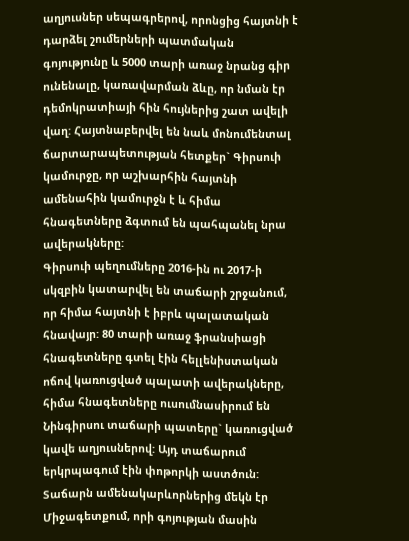աղյուսներ սեպագրերով, որոնցից հայտնի է դարձել շումերների պատմական գոյությունը և 5000 տարի առաջ նրանց գիր ունենալը, կառավարման ձևը, որ նման էր դեմոկրատիայի հին հույներից շատ ավելի վաղ: Հայտնաբերվել են նաև մոնումենտալ ճարտարապետության հետքեր` Գիրսուի կամուրջը, որ աշխարհին հայտնի ամենահին կամուրջն է և հիմա հնագետները ձգտում են պահպանել նրա ավերակները:
Գիրսուի պեղումները 2016-ին ու 2017-ի սկզբին կատարվել են տաճարի շրջանում, որ հիմա հայտնի է իբրև պալատական հնավայր: 80 տարի առաջ ֆրանսիացի հնագետները գտել էին հելլենիստական ոճով կառուցված պալատի ավերակները, հիմա հնագետները ուսումնասիրում են Նինգիրսու տաճարի պատերը` կառուցված կավե աղյուսներով: Այդ տաճարում երկրպագում էին փոթորկի աստծուն: Տաճարն ամենակարևորներից մեկն էր Միջագետքում, որի գոյության մասին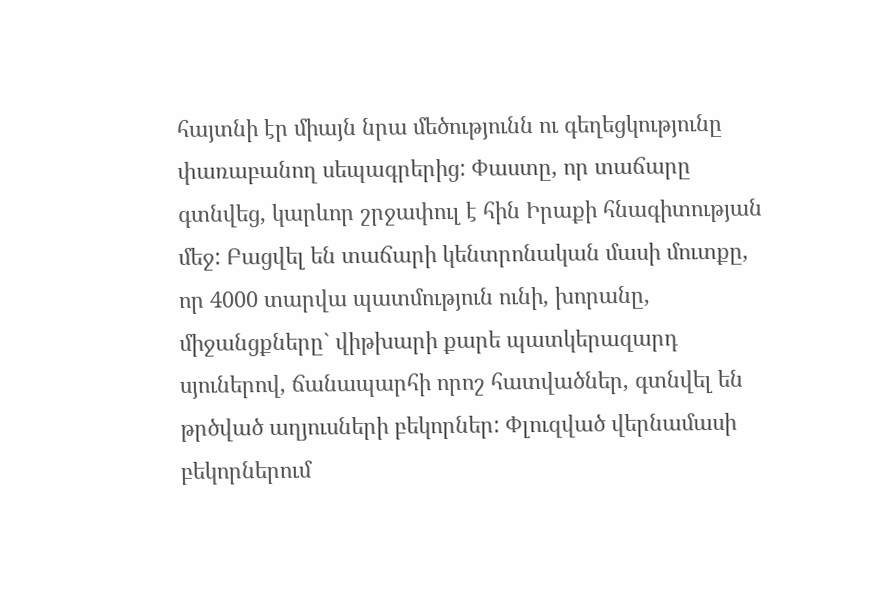հայտնի էր միայն նրա մեծությունն ու գեղեցկությունը փառաբանող սեպագրերից: Փաստը, որ տաճարը գտնվեց, կարևոր շրջափուլ է հին Իրաքի հնագիտության մեջ: Բացվել են տաճարի կենտրոնական մասի մուտքը, որ 4000 տարվա պատմություն ունի, խորանը, միջանցքները` վիթխարի քարե պատկերազարդ սյուներով, ճանապարհի որոշ հատվածներ, գտնվել են թրծված աղյուսների բեկորներ: Փլուզված վերնամասի բեկորներում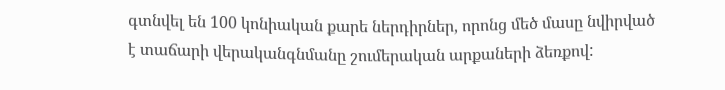գտնվել են 100 կոնիական քարե ներդիրներ, որոնց մեծ մասը նվիրված է տաճարի վերականգնմանը շումերական արքաների ձեռքով: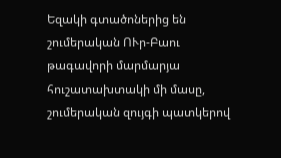Եզակի գտածոներից են շումերական ՈՒր-Բաու թագավորի մարմարյա հուշատախտակի մի մասը, շումերական զույգի պատկերով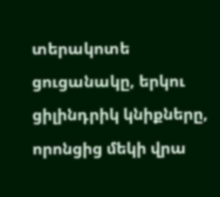տերակոտե ցուցանակը, երկու ցիլինդրիկ կնիքները, որոնցից մեկի վրա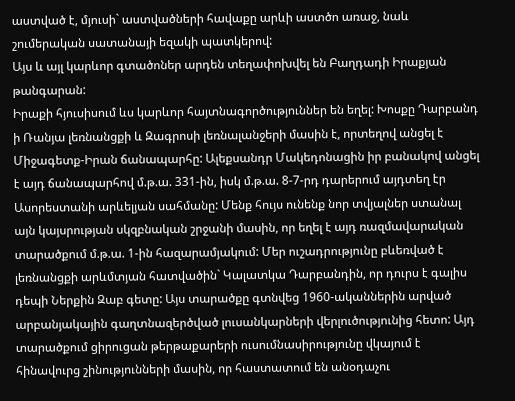աստված է, մյուսի` աստվածների հավաքը արևի աստծո առաջ, նաև շումերական սատանայի եզակի պատկերով:
Այս և այլ կարևոր գտածոներ արդեն տեղափոխվել են Բաղդադի Իրաքյան թանգարան:
Իրաքի հյուսիսում ևս կարևոր հայտնագործություններ են եղել: Խոսքը Դարբանդ ի Ռանյա լեռնանցքի և Զագրոսի լեռնալանջերի մասին է, որտեղով անցել է Միջագետք-Իրան ճանապարհը: Ալեքսանդր Մակեդոնացին իր բանակով անցել է այդ ճանապարհով մ.թ.ա. 331-ին, իսկ մ.թ.ա. 8-7-րդ դարերում այդտեղ էր Ասորեստանի արևելյան սահմանը: Մենք հույս ունենք նոր տվյալներ ստանալ այն կայսրության սկզբնական շրջանի մասին, որ եղել է այդ ռազմավարական տարածքում մ.թ.ա. 1-ին հազարամյակում: Մեր ուշադրությունը բևեռված է լեռնանցքի արևմտյան հատվածին` Կալատկա Դարբանդին, որ դուրս է գալիս դեպի Ներքին Զաբ գետը: Այս տարածքը գտնվեց 1960-ականներին արված արբանյակային գաղտնազերծված լուսանկարների վերլուծությունից հետո: Այդ տարածքում ցիրուցան թերթաքարերի ուսումնասիրությունը վկայում է հինավուրց շինությունների մասին, որ հաստատում են անօդաչու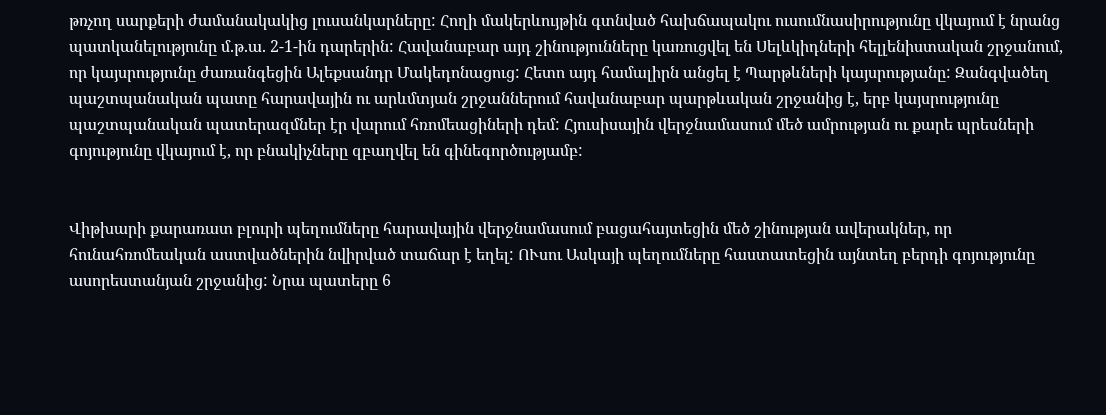թռչող սարքերի ժամանակակից լուսանկարները: Հողի մակերևույթին գտնված հախճապակու ուսումնասիրությունը վկայում է նրանց պատկանելությունը մ.թ.ա. 2-1-ին դարերին: Հավանաբար այդ շինությունները կառուցվել են Սելևկիդների հելլենիստական շրջանում, որ կայսրությունը ժառանգեցին Ալեքսանդր Մակեդոնացուց: Հետո այդ համալիրն անցել է Պարթևների կայսրությանը: Զանգվածեղ պաշտպանական պատը հարավային ու արևմտյան շրջաններում հավանաբար պարթևական շրջանից է, երբ կայսրությունը պաշտպանական պատերազմներ էր վարում հռոմեացիների դեմ: Հյուսիսային վերջնամասում մեծ ամրության ու քարե պրեսների գոյությունը վկայում է, որ բնակիչները զբաղվել են գինեգործությամբ:


Վիթխարի քարառատ բլուրի պեղումները հարավային վերջնամասում բացահայտեցին մեծ շինության ավերակներ, որ հունահռոմեական աստվածներին նվիրված տաճար է եղել: ՈՒսու Ասկայի պեղումները հաստատեցին այնտեղ բերդի գոյությունը ասորեստանյան շրջանից: Նրա պատերը 6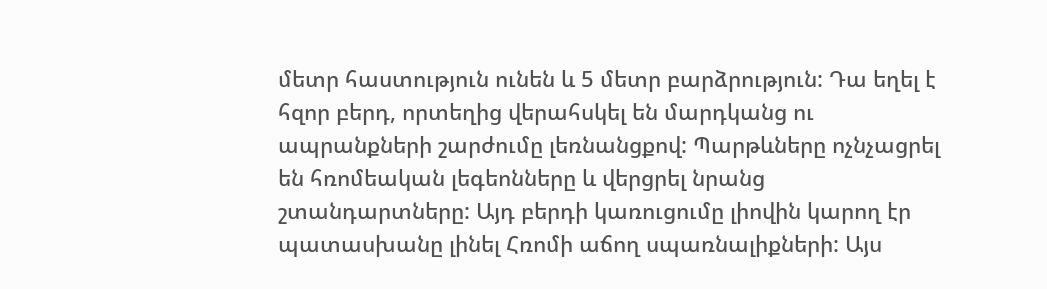մետր հաստություն ունեն և 5 մետր բարձրություն: Դա եղել է հզոր բերդ, որտեղից վերահսկել են մարդկանց ու ապրանքների շարժումը լեռնանցքով: Պարթևները ոչնչացրել են հռոմեական լեգեոնները և վերցրել նրանց շտանդարտները: Այդ բերդի կառուցումը լիովին կարող էր պատասխանը լինել Հռոմի աճող սպառնալիքների: Այս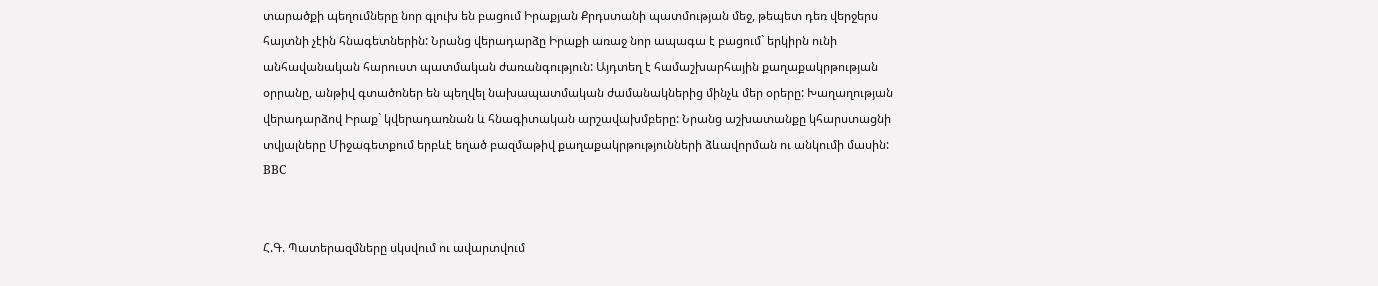տարածքի պեղումները նոր գլուխ են բացում Իրաքյան Քրդստանի պատմության մեջ, թեպետ դեռ վերջերս հայտնի չէին հնագետներին: Նրանց վերադարձը Իրաքի առաջ նոր ապագա է բացում` երկիրն ունի անհավանական հարուստ պատմական ժառանգություն: Այդտեղ է համաշխարհային քաղաքակրթության օրրանը, անթիվ գտածոներ են պեղվել նախապատմական ժամանակներից մինչև մեր օրերը: Խաղաղության վերադարձով Իրաք` կվերադառնան և հնագիտական արշավախմբերը: Նրանց աշխատանքը կհարստացնի տվյալները Միջագետքում երբևէ եղած բազմաթիվ քաղաքակրթությունների ձևավորման ու անկումի մասին:
ВВС


Հ.Գ. Պատերազմները սկսվում ու ավարտվում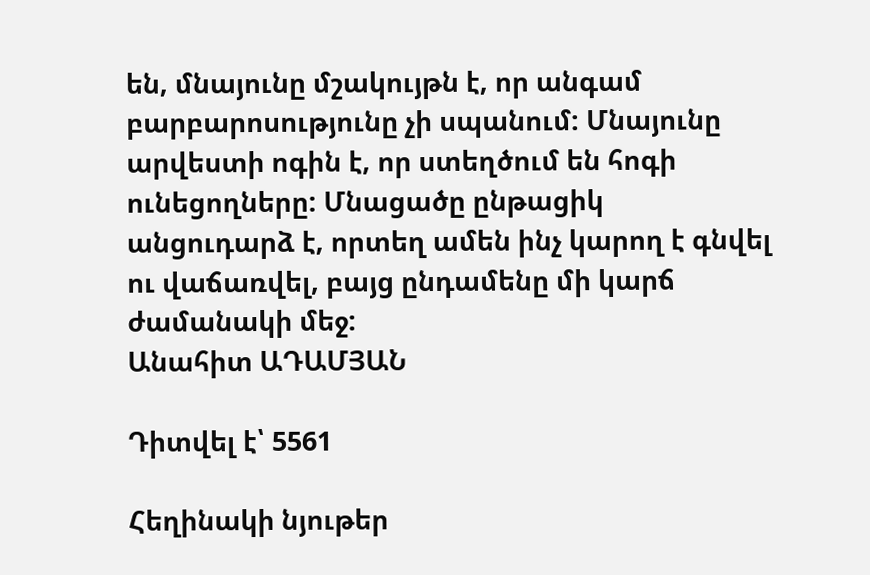են, մնայունը մշակույթն է, որ անգամ բարբարոսությունը չի սպանում: Մնայունը արվեստի ոգին է, որ ստեղծում են հոգի ունեցողները: Մնացածը ընթացիկ անցուդարձ է, որտեղ ամեն ինչ կարող է գնվել ու վաճառվել, բայց ընդամենը մի կարճ ժամանակի մեջ:
Անահիտ ԱԴԱՄՅԱՆ

Դիտվել է՝ 5561

Հեղինակի նյութեր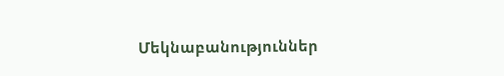Մեկնաբանություններ